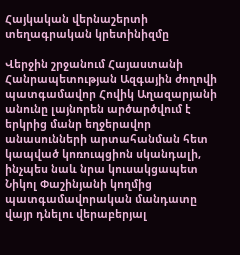Հայկական վերնաշերտի տեղագրական կրետինիզմը

Վերջին շրջանում Հայաստանի Հանրապետության Ազգային ժողովի պատգամավոր Հովիկ Աղազարյանի անունը լայնորեն արծարծվում է երկրից մանր եղջերավոր անասունների արտահանման հետ կապված կոռուպցիոն սկանդալի, ինչպես նաև նրա կուսակցապետ Նիկոլ Փաշինյանի կողմից պատգամավորական մանդատը վայր դնելու վերաբերյալ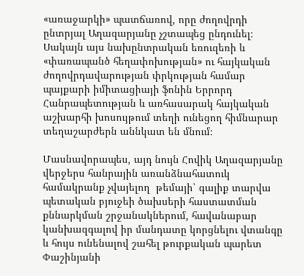«առաջարկի» պատճառով, որը ժողովրդի ընտրյալ Աղազարյանը չշտապեց ընդունել։ Սակայն այս նախընտրական եռուզեռի և «փառապանծ հեղափոխության» ու հայկական ժողովրդավարության փրկության համար պայքարի իմիտացիայի ֆոնին Երրորդ Հանրապետության և առհասարակ հայկական աշխարհի խոսույթում տեղի ունեցող հիմնարար տեղաշարժերն աննկատ են մնում։

Մասնավորապես, այդ նույն Հովիկ Աղազարյանը վերջերս հանրային առանձնահատուկ համակրանք չվայելող  թեմայի՝ գալիք տարվա պետական բյուջեի ծախսերի հաստատման քննարկման շրջանակներում, հավանաբար կանխազգալով իր մանդատը կորցնելու վտանգը և հույս ունենալով շահել թուրքական պարետ Փաշինյանի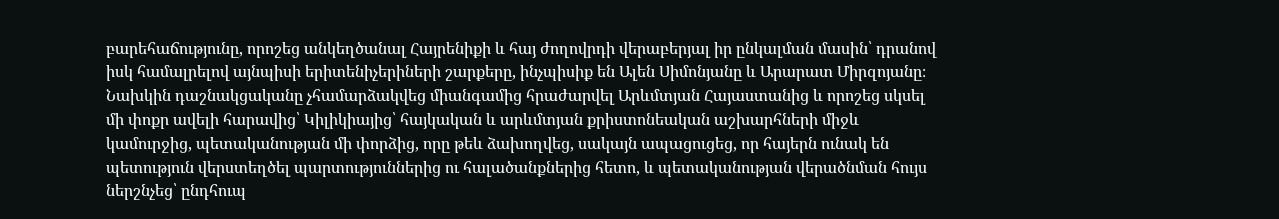բարեհաճությունը, որոշեց անկեղծանալ Հայրենիքի և հայ ժողովրդի վերաբերյալ իր ընկալման մասին՝ դրանով իսկ համալրելով այնպիսի երիտենիչերիների շարքերը, ինչպիսիք են Ալեն Սիմոնյանը և Արարատ Միրզոյանը։ Նախկին դաշնակցականը չհամարձակվեց միանգամից հրաժարվել Արևմտյան Հայաստանից և որոշեց սկսել մի փոքր ավելի հարավից՝ Կիլիկիայից՝ հայկական և արևմտյան քրիստոնեական աշխարհների միջև կամուրջից, պետականության մի փորձից, որը թեև ձախողվեց, սակայն ապացուցեց, որ հայերն ունակ են պետություն վերստեղծել պարտություններից ու հալածանքներից հետո, և պետականության վերածնման հույս ներշնչեց՝ ընդհուպ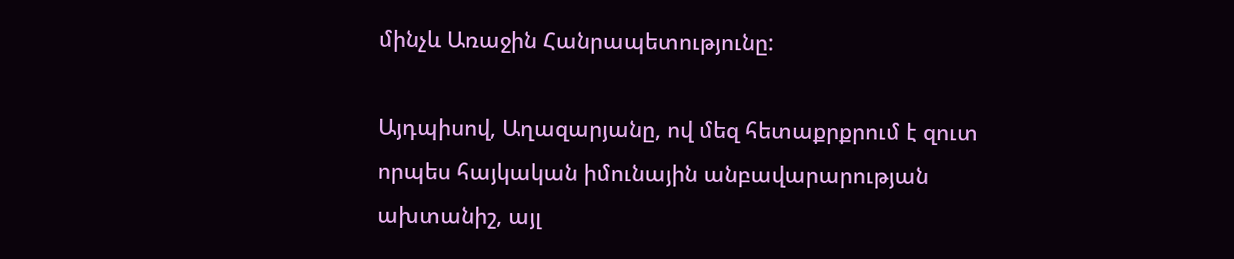մինչև Առաջին Հանրապետությունը:

Այդպիսով, Աղազարյանը, ով մեզ հետաքրքրում է զուտ որպես հայկական իմունային անբավարարության ախտանիշ, այլ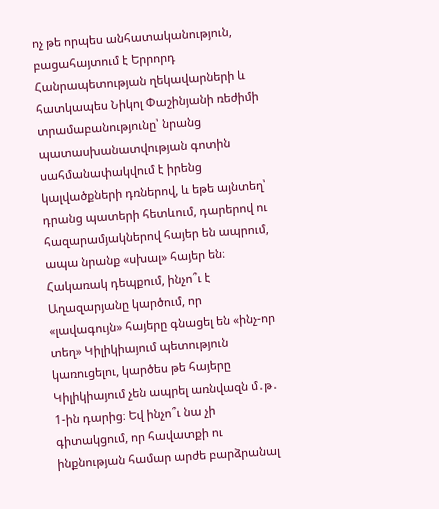ոչ թե որպես անհատականություն, բացահայտում է Երրորդ Հանրապետության ղեկավարների և հատկապես Նիկոլ Փաշինյանի ռեժիմի տրամաբանությունը՝ նրանց պատասխանատվության գոտին սահմանափակվում է իրենց կալվածքների դռներով, և եթե այնտեղ՝ դրանց պատերի հետևում, դարերով ու հազարամյակներով հայեր են ապրում, ապա նրանք «սխալ» հայեր են։ Հակառակ դեպքում, ինչո՞ւ է Աղազարյանը կարծում, որ «լավագույն» հայերը գնացել են «ինչ-որ տեղ» Կիլիկիայում պետություն կառուցելու, կարծես թե հայերը Կիլիկիայում չեն ապրել առնվազն մ․թ․ 1-ին դարից։ Եվ ինչո՞ւ նա չի գիտակցում, որ հավատքի ու ինքնության համար արժե բարձրանալ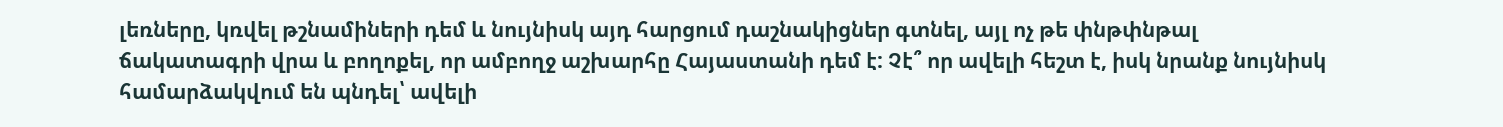լեռները, կռվել թշնամիների դեմ և նույնիսկ այդ հարցում դաշնակիցներ գտնել, այլ ոչ թե փնթփնթալ ճակատագրի վրա և բողոքել, որ ամբողջ աշխարհը Հայաստանի դեմ է: Չէ՞ որ ավելի հեշտ է, իսկ նրանք նույնիսկ համարձակվում են պնդել՝ ավելի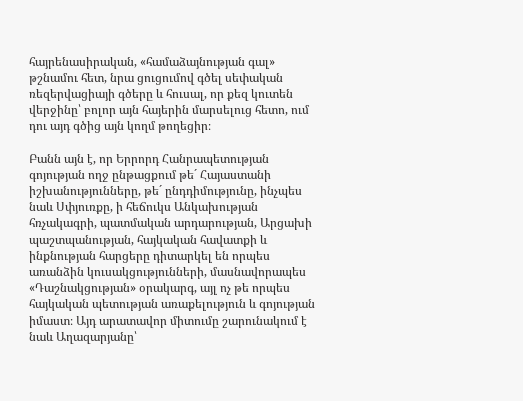հայրենասիրական, «համաձայնության գալ» թշնամու հետ, նրա ցուցումով գծել սեփական ռեզերվացիայի գծերը և հուսալ, որ քեզ կուտեն վերջինը՝ բոլոր այն հայերին մարսելուց հետո, ում դու այդ գծից այն կողմ թողեցիր։

Բանն այն է, որ Երրորդ Հանրապետության գոյության ողջ ընթացքում թե´ Հայաստանի իշխանությունները, թե´ ընդդիմությունը, ինչպես նաև Սփյուռքը, ի հեճուկս Անկախության հռչակագրի, պատմական արդարության, Արցախի պաշտպանության, հայկական հավատքի և ինքնության հարցերը դիտարկել են որպես առանձին կուսակցությունների, մասնավորապես «Դաշնակցության» օրակարգ, այլ ոչ թե որպես հայկական պետության առաքելություն և գոյության իմաստ։ Այդ արատավոր միտումը շարունակում է նաև Աղազարյանը՝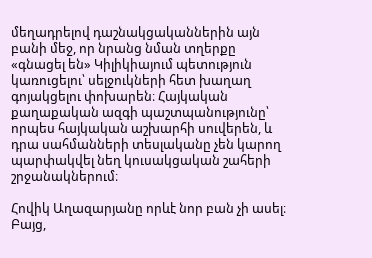մեղադրելով դաշնակցականներին այն բանի մեջ, որ նրանց նման տղերքը «գնացել են» Կիլիկիայում պետություն կառուցելու՝ սելջուկների հետ խաղաղ գոյակցելու փոխարեն։ Հայկական քաղաքական ազգի պաշտպանությունը՝ որպես հայկական աշխարհի սուվերեն, և դրա սահմանների տեսլականը չեն կարող պարփակվել նեղ կուսակցական շահերի շրջանակներում։

Հովիկ Աղազարյանը որևէ նոր բան չի ասել։ Բայց,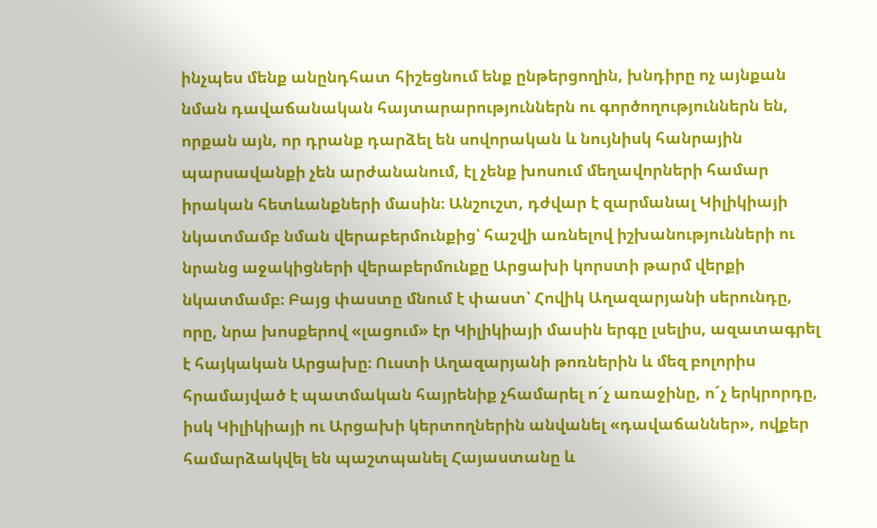ինչպես մենք անընդհատ հիշեցնում ենք ընթերցողին, խնդիրը ոչ այնքան նման դավաճանական հայտարարություններն ու գործողություններն են, որքան այն, որ դրանք դարձել են սովորական և նույնիսկ հանրային պարսավանքի չեն արժանանում, էլ չենք խոսում մեղավորների համար իրական հետևանքների մասին։ Անշուշտ, դժվար է զարմանալ Կիլիկիայի նկատմամբ նման վերաբերմունքից՝ հաշվի առնելով իշխանությունների ու նրանց աջակիցների վերաբերմունքը Արցախի կորստի թարմ վերքի նկատմամբ։ Բայց փաստը մնում է փաստ՝ Հովիկ Աղազարյանի սերունդը, որը, նրա խոսքերով «լացում» էր Կիլիկիայի մասին երգը լսելիս, ազատագրել է հայկական Արցախը։ Ուստի Աղազարյանի թոռներին և մեզ բոլորիս հրամայված է պատմական հայրենիք չհամարել ո´չ առաջինը, ո´չ երկրորդը, իսկ Կիլիկիայի ու Արցախի կերտողներին անվանել «դավաճաններ», ովքեր համարձակվել են պաշտպանել Հայաստանը և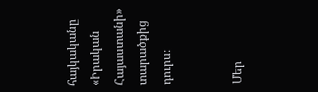հայկականը «Իրական Հայաստանի» տարածքից դուրս։


Մեր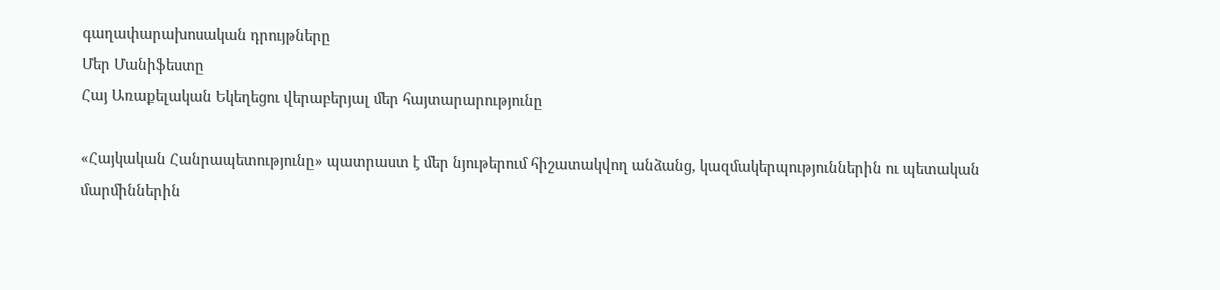գաղափարախոսական դրույթները
Մեր Մանիֆեստը
Հայ Առաքելական Եկեղեցու վերաբերյալ մեր հայտարարությունը

«Հայկական Հանրապետությունը» պատրաստ է մեր նյութերում հիշատակվող անձանց, կազմակերպություններին ու պետական մարմիններին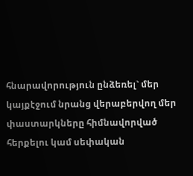հնարավորություն ընձեռել` մեր կայքէջում նրանց վերաբերվող մեր փաստարկները հիմնավորված հերքելու կամ սեփական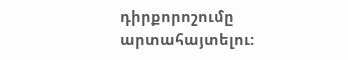դիրքորոշումը արտահայտելու: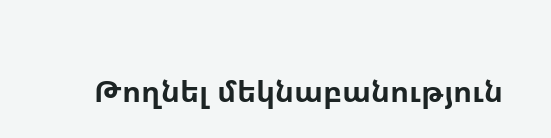Թողնել մեկնաբանություն